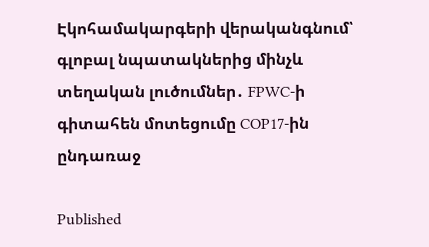Էկոհամակարգերի վերականգնում՝ գլոբալ նպատակներից մինչև տեղական լուծումներ․ FPWC-ի գիտահեն մոտեցումը COP17-ին ընդառաջ

Published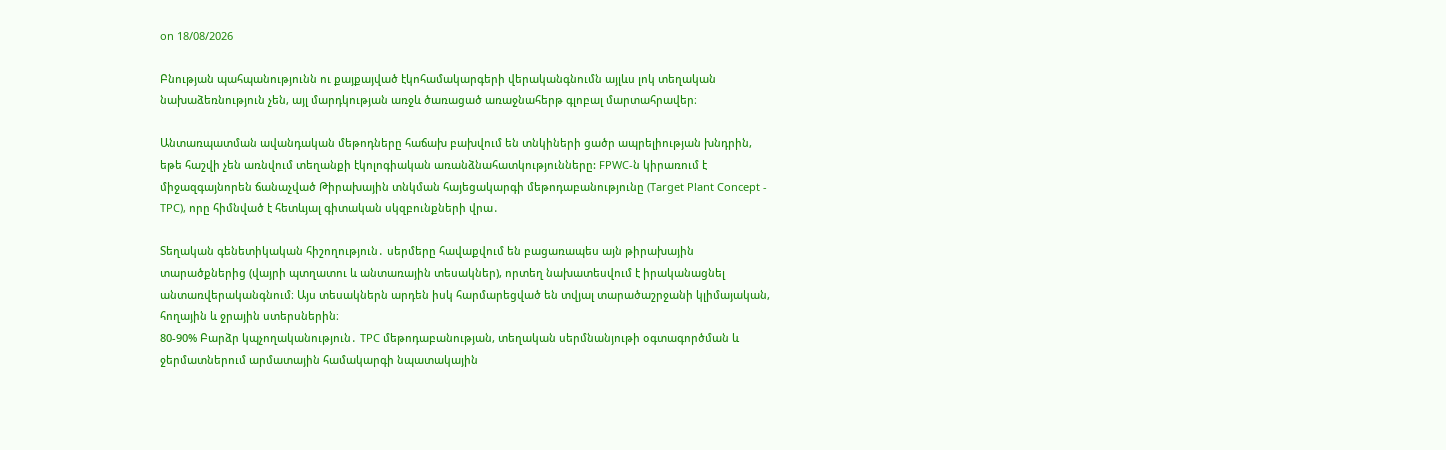on 18/08/2026

Բնության պահպանությունն ու քայքայված էկոհամակարգերի վերականգնումն այլևս լոկ տեղական նախաձեռնություն չեն, այլ մարդկության առջև ծառացած առաջնահերթ գլոբալ մարտահրավեր։

Անտառպատման ավանդական մեթոդները հաճախ բախվում են տնկիների ցածր ապրելիության խնդրին, եթե հաշվի չեն առնվում տեղանքի էկոլոգիական առանձնահատկությունները: FPWC-ն կիրառում է միջազգայնորեն ճանաչված Թիրախային տնկման հայեցակարգի մեթոդաբանությունը (Target Plant Concept - TPC), որը հիմնված է հետևյալ գիտական սկզբունքների վրա․

Տեղական գենետիկական հիշողություն․ սերմերը հավաքվում են բացառապես այն թիրախային տարածքներից (վայրի պտղատու և անտառային տեսակներ), որտեղ նախատեսվում է իրականացնել անտառվերականգնում։ Այս տեսակներն արդեն իսկ հարմարեցված են տվյալ տարածաշրջանի կլիմայական, հողային և ջրային ստերսներին։
80-90% Բարձր կպչողականություն․ TPC մեթոդաբանության, տեղական սերմնանյութի օգտագործման և ջերմատներում արմատային համակարգի նպատակային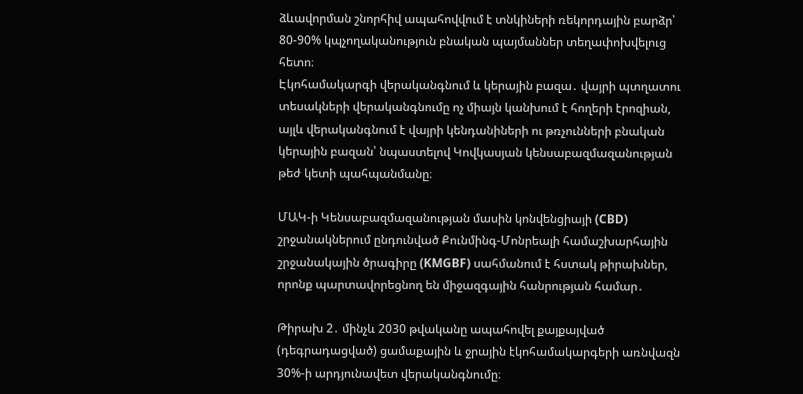ձևավորման շնորհիվ ապահովվում է տնկիների ռեկորդային բարձր՝ 80-90% կպչողականություն բնական պայմաններ տեղափոխվելուց հետո։
Էկոհամակարգի վերականգնում և կերային բազա․ վայրի պտղատու տեսակների վերականգնումը ոչ միայն կանխում է հողերի էրոզիան, այլև վերականգնում է վայրի կենդանիների ու թռչունների բնական կերային բազան՝ նպաստելով Կովկասյան կենսաբազմազանության թեժ կետի պահպանմանը։

ՄԱԿ-ի Կենսաբազմազանության մասին կոնվենցիայի (CBD) շրջանակներում ընդունված Քունմինգ-Մոնրեալի համաշխարհային շրջանակային ծրագիրը (KMGBF) սահմանում է հստակ թիրախներ, որոնք պարտավորեցնող են միջազգային հանրության համար․

Թիրախ 2․ մինչև 2030 թվականը ապահովել քայքայված (դեգրադացված) ցամաքային և ջրային էկոհամակարգերի առնվազն 30%-ի արդյունավետ վերականգնումը։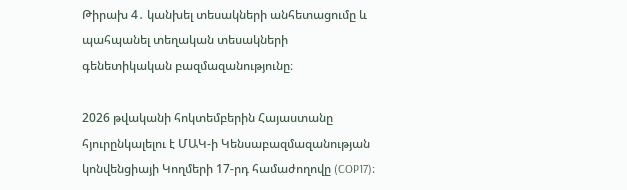Թիրախ 4․ կանխել տեսակների անհետացումը և պահպանել տեղական տեսակների գենետիկական բազմազանությունը։

2026 թվականի հոկտեմբերին Հայաստանը հյուրընկալելու է ՄԱԿ-ի Կենսաբազմազանության կոնվենցիայի Կողմերի 17-րդ համաժողովը (COP17)։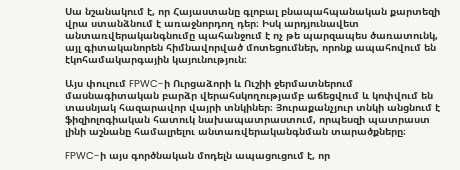Սա նշանակում է, որ Հայաստանը գլոբալ բնապահպանական քարտեզի վրա ստանձնում է առաջնորդող դեր։ Իսկ արդյունավետ անտառվերականգնումը պահանջում է ոչ թե պարզապես ծառատունկ, այլ գիտականորեն հիմնավորված մոտեցումներ, որոնք ապահովում են էկոհամակարգային կայունություն։

Այս փուլում FPWC-ի Ուրցաձորի և Ուշիի ջերմատներում մասնագիտական բարձր վերահսկողությամբ աճեցվում և կոփվում են տասնյակ հազարավոր վայրի տնկիներ։ Յուրաքանչյուր տնկի անցնում է ֆիզիոլոգիական հատուկ նախապատրաստում, որպեսզի պատրաստ լինի աշնանը համալրելու անտառվերականգնման տարածքները։

FPWC-ի այս գործնական մոդելն ապացուցում է, որ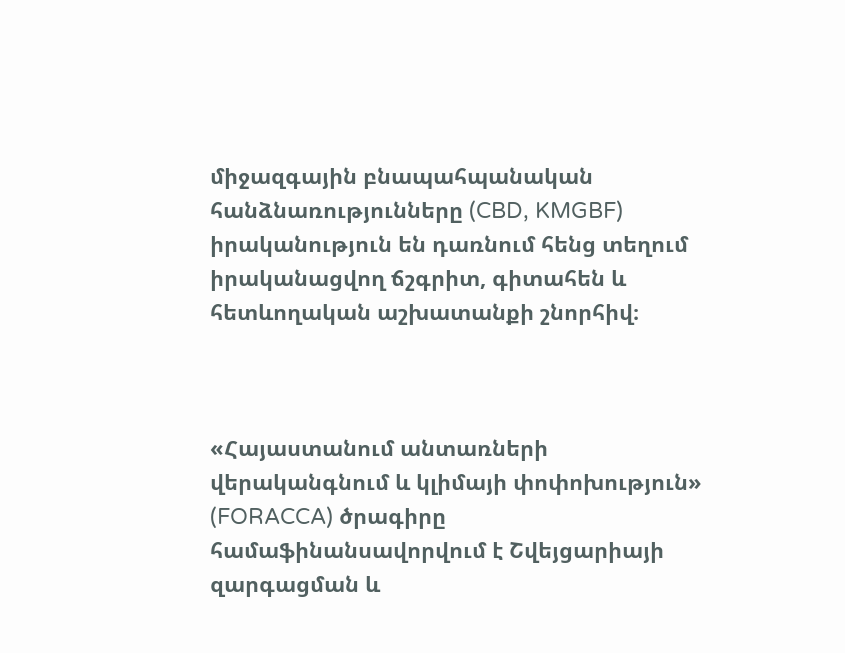միջազգային բնապահպանական հանձնառությունները (CBD, KMGBF) իրականություն են դառնում հենց տեղում իրականացվող ճշգրիտ, գիտահեն և հետևողական աշխատանքի շնորհիվ։



«Հայաստանում անտառների վերականգնում և կլիմայի փոփոխություն» (FORACCA) ծրագիրը համաֆինանսավորվում է Շվեյցարիայի զարգացման և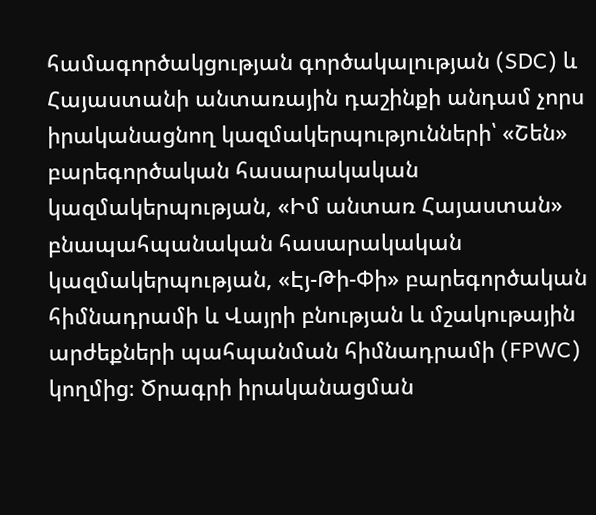համագործակցության գործակալության (SDC) և Հայաստանի անտառային դաշինքի անդամ չորս իրականացնող կազմակերպությունների՝ «Շեն» բարեգործական հասարակական կազմակերպության, «Իմ անտառ Հայաստան» բնապահպանական հասարակական կազմակերպության, «Էյ-Թի-Փի» բարեգործական հիմնադրամի և Վայրի բնության և մշակութային արժեքների պահպանման հիմնադրամի (FPWC) կողմից։ Ծրագրի իրականացման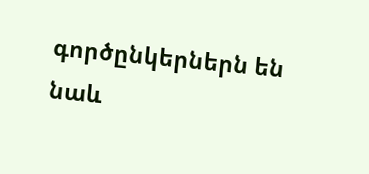գործընկերներն են նաև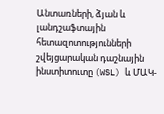Անտառների, ձյան և լանդշաֆտային հետազոտությունների շվեյցարական դաշնային ինստիտուտը (WSL) և ՄԱԿ-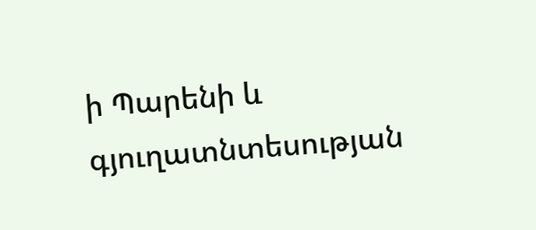ի Պարենի և գյուղատնտեսության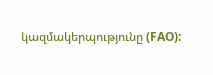կազմակերպությունը (FAO):